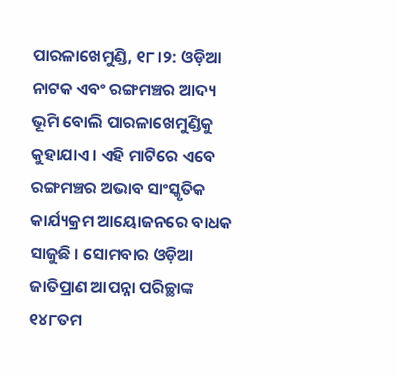ପାରଳାଖେମୁଣ୍ଡି, ୧୮।୨: ଓଡ଼ିଆ ନାଟକ ଏବଂ ରଙ୍ଗମଞ୍ଚର ଆଦ୍ୟ ଭୂମି ବୋଲି ପାରଳାଖେମୁଣ୍ଡିକୁ କୁହାଯାଏ । ଏହି ମାଟିରେ ଏବେ ରଙ୍ଗମଞ୍ଚର ଅଭାବ ସାଂସ୍କୃତିକ କାର୍ଯ୍ୟକ୍ରମ ଆୟୋଜନରେ ବାଧକ ସାଜୁଛି । ସୋମବାର ଓଡ଼ିଆ ଜାତିପ୍ରାଣ ଆପନ୍ନା ପରିଚ୍ଛାଙ୍କ ୧୪୮ତମ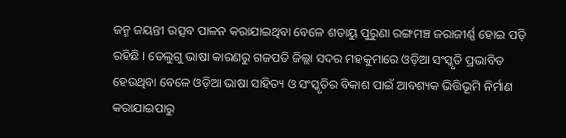ଜନ୍ମ ଜୟନ୍ତୀ ଉତ୍ସବ ପାଳନ କରାଯାଇଥିବା ବେଳେ ଶତାୟୁ ପୁରୁଣା ରଙ୍ଗମଞ୍ଚ ଜରାଜୀର୍ଣ୍ଣ ହୋଇ ପଡ଼ି ରହିଛି । ତେଲୁଗୁ ଭାଷା କାରଣରୁ ଗଜପତି ଜିଲ୍ଲା ସଦର ମହକୁମାରେ ଓଡ଼ିଆ ସଂସ୍କୃତି ପ୍ରଭାବିତ ହେଉଥିବା ବେଳେ ଓଡ଼ିଆ ଭାଷା ସାହିତ୍ୟ ଓ ସଂସ୍କୃତିର ବିକାଶ ପାଇଁ ଆବଶ୍ୟକ ଭିତ୍ତିଭୂମି ନିର୍ମାଣ କରାଯାଇପାରୁ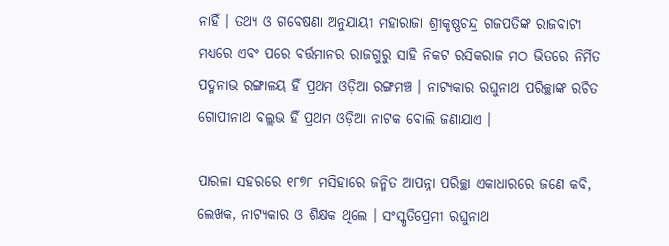ନାହିଁ । ତଥ୍ୟ ଓ ଗବେଷଣା ଅନୁଯାୟୀ ମହାରାଜା ଶ୍ରୀକୃଷ୍ଣଚନ୍ଦ୍ର ଗଜପତିଙ୍କ ରାଜବାଟୀ ମଧ୍ୟରେ ଏବଂ ପରେ ବର୍ତ୍ତମାନର ରାଜଗୁରୁ ସାହି ନିକଟ ରସିକରାଜ ମଠ ଭିତରେ ନିର୍ମିତ ପଦ୍ମନାଭ ରଙ୍ଗାଳୟ ହିଁ ପ୍ରଥମ ଓଡ଼ିଆ ରଙ୍ଗମଞ୍ଚ । ନାଟ୍ୟକାର ରଘୁନାଥ ପରିଚ୍ଛାଙ୍କ ରଚିତ ଗୋପୀନାଥ ବଲ୍ଲଭ ହିଁ ପ୍ରଥମ ଓଡ଼ିଆ ନାଟକ ବୋଲି ଜଣାଯାଏ ।

ପାରଳା ସହରରେ ୧୮୭୮ ମସିହାରେ ଜନ୍ମିତ ଆପନ୍ନା ପରିଚ୍ଛା ଏକାଧାରରେ ଜଣେ କବି, ଲେଖକ, ନାଟ୍ୟକାର ଓ ଶିକ୍ଷକ ଥିଲେ । ସଂସ୍କୃତିପ୍ରେମୀ ରଘୁନାଥ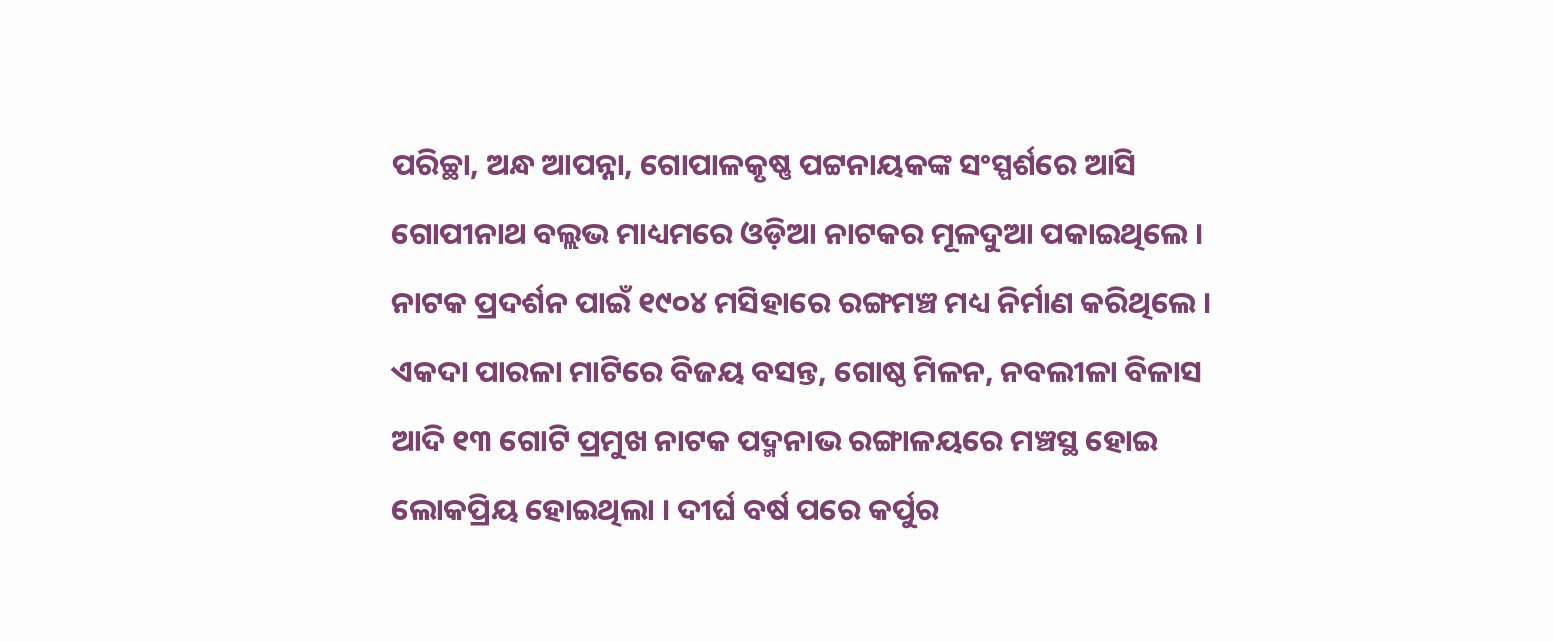ପରିଚ୍ଛା, ଅନ୍ଧ ଆପନ୍ନା, ଗୋପାଳକୃଷ୍ଣ ପଟ୍ଟନାୟକଙ୍କ ସଂସ୍ପର୍ଶରେ ଆସି ଗୋପୀନାଥ ବଲ୍ଲଭ ମାଧ୍ୟମରେ ଓଡ଼ିଆ ନାଟକର ମୂଳଦୁଆ ପକାଇଥିଲେ । ନାଟକ ପ୍ରଦର୍ଶନ ପାଇଁ ୧୯୦୪ ମସିହାରେ ରଙ୍ଗମଞ୍ଚ ମଧ୍ୟ ନିର୍ମାଣ କରିଥିଲେ । ଏକଦା ପାରଳା ମାଟିରେ ବିଜୟ ବସନ୍ତ, ଗୋଷ୍ଠ ମିଳନ, ନବଲୀଳା ବିଳାସ ଆଦି ୧୩ ଗୋଟି ପ୍ରମୁଖ ନାଟକ ପଦ୍ମନାଭ ରଙ୍ଗାଳୟରେ ମଞ୍ଚସ୍ଥ ହୋଇ ଲୋକପ୍ରିୟ ହୋଇଥିଲା । ଦୀର୍ଘ ବର୍ଷ ପରେ କର୍ପୁର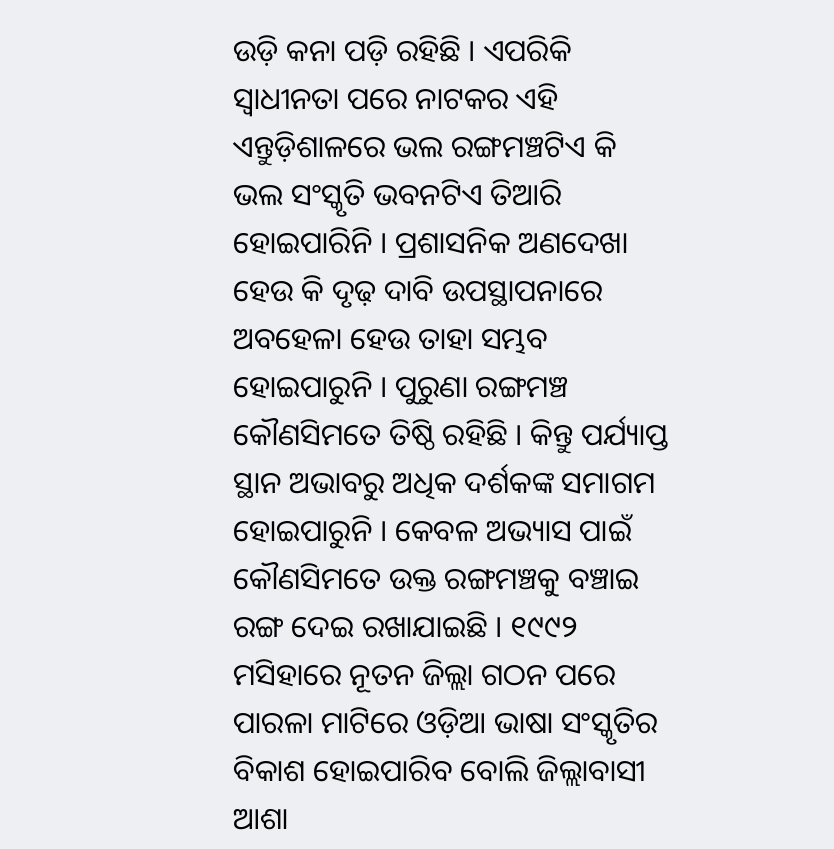ଉଡ଼ି କନା ପଡ଼ି ରହିଛି । ଏପରିକି ସ୍ୱାଧୀନତା ପରେ ନାଟକର ଏହି ଏନ୍ତୁଡ଼ିଶାଳରେ ଭଲ ରଙ୍ଗମଞ୍ଚଟିଏ କି ଭଲ ସଂସ୍କୃତି ଭବନଟିଏ ତିଆରି ହୋଇପାରିନି । ପ୍ରଶାସନିକ ଅଣଦେଖା ହେଉ କି ଦୃଢ଼ ଦାବି ଉପସ୍ଥାପନାରେ ଅବହେଳା ହେଉ ତାହା ସମ୍ଭବ ହୋଇପାରୁନି । ପୁରୁଣା ରଙ୍ଗମଞ୍ଚ କୌଣସିମତେ ତିଷ୍ଠି ରହିଛି । କିନ୍ତୁ ପର୍ଯ୍ୟାପ୍ତ ସ୍ଥାନ ଅଭାବରୁ ଅଧିକ ଦର୍ଶକଙ୍କ ସମାଗମ ହୋଇପାରୁନି । କେବଳ ଅଭ୍ୟାସ ପାଇଁ କୌଣସିମତେ ଉକ୍ତ ରଙ୍ଗମଞ୍ଚକୁ ବଞ୍ଚାଇ ରଙ୍ଗ ଦେଇ ରଖାଯାଇଛି । ୧୯୯୨ ମସିହାରେ ନୂତନ ଜିଲ୍ଲା ଗଠନ ପରେ ପାରଳା ମାଟିରେ ଓଡ଼ିଆ ଭାଷା ସଂସ୍କୃତିର ବିକାଶ ହୋଇପାରିବ ବୋଲି ଜିଲ୍ଲାବାସୀ ଆଶା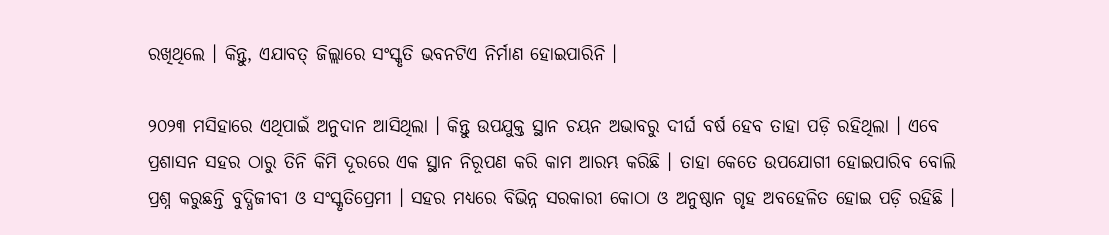ରଖିଥିଲେ । କିନ୍ତୁ, ଏଯାବତ୍ ଜିଲ୍ଲାରେ ସଂସ୍କୃତି ଭବନଟିଏ ନିର୍ମାଣ ହୋଇପାରିନି ।

୨୦୨୩ ମସିହାରେ ଏଥିପାଇଁ ଅନୁଦାନ ଆସିଥିଲା । କିନ୍ତୁ ଉପଯୁକ୍ତ ସ୍ଥାନ ଚୟନ ଅଭାବରୁ ଦୀର୍ଘ ବର୍ଷ ହେବ ତାହା ପଡ଼ି ରହିଥିଲା । ଏବେ ପ୍ରଶାସନ ସହର ଠାରୁ ତିନି କିମି ଦୂରରେ ଏକ ସ୍ଥାନ ନିରୂପଣ କରି କାମ ଆରମ୍ଭ କରିଛି । ତାହା କେତେ ଉପଯୋଗୀ ହୋଇପାରିବ ବୋଲି ପ୍ରଶ୍ନ କରୁଛନ୍ତି ବୁଦ୍ଧିଜୀବୀ ଓ ସଂସ୍କୃତିପ୍ରେମୀ । ସହର ମଧ୍ୟରେ ବିଭିନ୍ନ ସରକାରୀ କୋଠା ଓ ଅନୁଷ୍ଠାନ ଗୃହ ଅବହେଳିତ ହୋଇ ପଡ଼ି ରହିଛି ।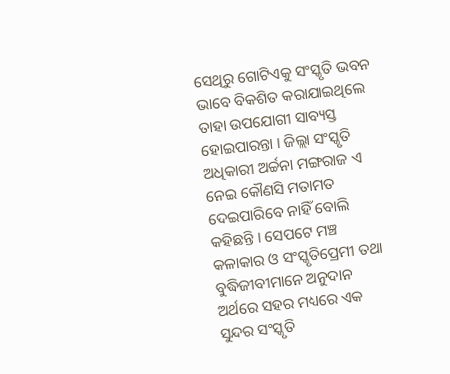ସେଥିରୁ ଗୋଟିଏକୁ ସଂସ୍କୃତି ଭବନ ଭାବେ ବିକଶିତ କରାଯାଇଥିଲେ ତାହା ଉପଯୋଗୀ ସାବ୍ୟସ୍ତ ହୋଇପାରନ୍ତା । ଜିଲ୍ଲା ସଂସ୍କୃତି ଅଧିକାରୀ ଅର୍ଚ୍ଚନା ମଙ୍ଗରାଜ ଏ ନେଇ କୌଣସି ମତାମତ ଦେଇପାରିବେ ନାହିଁ ବୋଲି କହିଛନ୍ତି । ସେପଟେ ମଞ୍ଚ କଳାକାର ଓ ସଂସ୍କୃତିପ୍ରେମୀ ତଥା ବୁଦ୍ଧିଜୀବୀମାନେ ଅନୁଦାନ ଅର୍ଥରେ ସହର ମଧ୍ୟରେ ଏକ ସୁନ୍ଦର ସଂସ୍କୃତି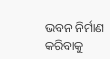ଭବନ ନିର୍ମାଣ କରିବାକୁ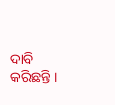ଦାବି କରିଛନ୍ତି ।